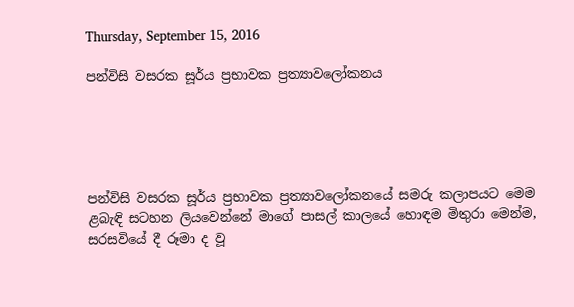Thursday, September 15, 2016

පන්විසි වසරක සූර්ය ප්‍රභාවක ප්‍රත්‍යාවලෝකනය





පන්විසි වසරක සූර්ය ප්‍රභාවක ප්‍රත්‍යාවලෝකනයේ සමරු කලාපයට මෙම ළබැඳි සටහන ලියවෙන්නේ මාගේ පාසල් කාලයේ හොඳම මිතුරා මෙන්ම, සරසවියේ දී රූමා ද වූ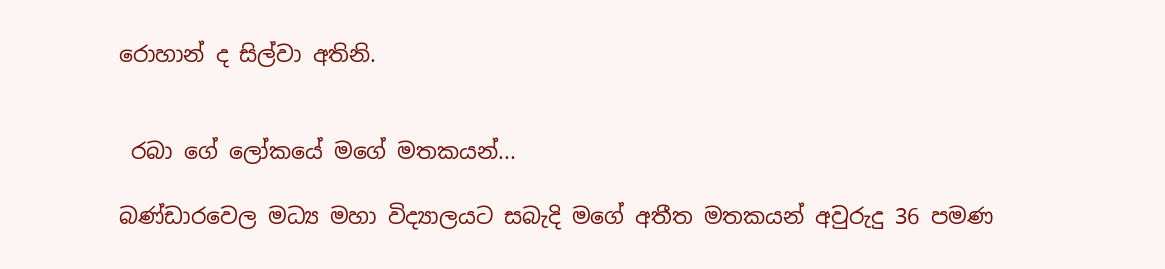රොහාන් ද සිල්වා අතිනි.


 රබා ගේ ලෝකයේ මගේ මතකයන්...

බණ්ඩාරවෙල මධ්‍ය මහා විද්‍යාලයට සබැදි මගේ අතීත මතකයන් අවුරුදු 36 පමණ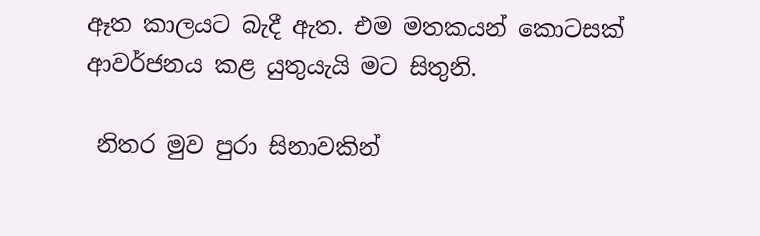ඈත කාලයට බැදී ඇත. එම මතකයන් කොටසක් ආවර්ජනය කළ යුතුයැයි මට සිතුනි.

 නිතර මුව පුරා සිනාවකින්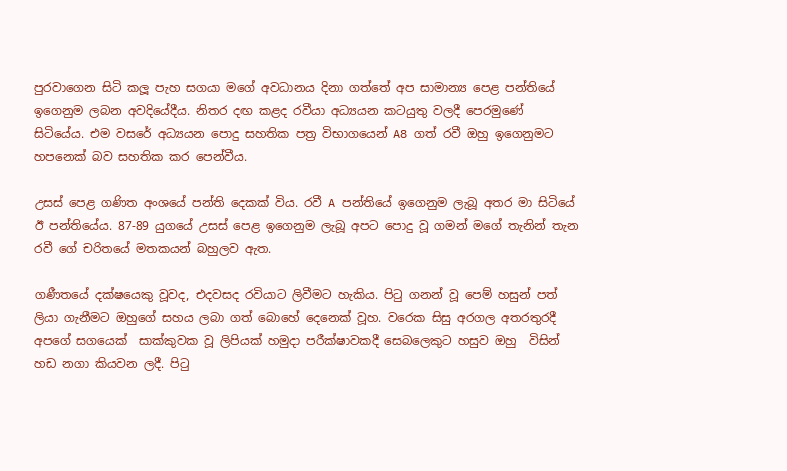පුරවාගෙන සිටි කලූ පැහ සගයා මගේ අවධානය දිනා ගත්තේ අප සාමාන්‍ය පෙළ පන්තියේ ඉගෙනුම ලබන අවදියේදීය. නිතර දඟ කළද රවීයා අධ්‍යයන කටයුතු වලදී පෙරමුණේ සිටියේය. එම වසරේ අධ්‍යයන පොදු සහතික පත්‍ර විභාගයෙන් A8 ගත් රවී ඔහු ඉගෙනුමට හපනෙක් බව සහතික කර පෙන්වීය.

උසස් පෙළ ගණිත අංශයේ පන්ති දෙකක් විය. රවී A පන්තියේ ඉගෙනුම ලැබූ අතර මා සිටියේ ඊ පන්තියේය. 87-89 යුගයේ උසස් පෙළ ඉගෙනුම ලැබූ අපට පොදු වූ ගමන් මගේ තැනින් තැන රවී ගේ චරිතයේ මතකයන් බහුලව ඇත.

ගණීතයේ දක්ෂයෙකු වූවද, එදවසද රවියාට ලිවීමට හැකිය. පිටු ගනන් වූ පෙම් හසුන් පත් ලියා ගැනීමට ඔහුගේ සහය ලබා ගත් බොහේ දෙනෙක් වූහ. වරෙක සිසු අරගල අතරතුරදී අපගේ සගයෙක්  සාක්කුවක වූ ලිපියක් හමුදා පරීක්ෂාවකදී සෙබලෙකුට හසුව ඔහු  විසින් හඩ නගා කියවන ලදී. පිටු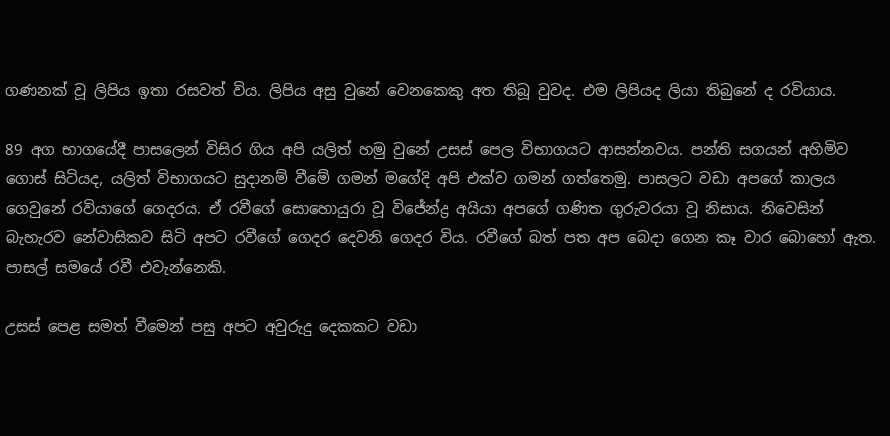ගණනක් වූ ලිපිය ඉතා රසවත් විය. ලිපිය අසු වුනේ වෙනකෙකු අත තිබූ වුවද. එම ලිපියද ලියා තිබුනේ ද රවියාය.

89 අග භාගයේදී පාසලෙන් විසිර ගිය අපි යලිත් හමු වුනේ උසස් පෙල විභාගයට ආසන්නවය. පන්ති සගයන් අහිමිව ගොස් සිටියද, යලිත් විභාගයට සුදානම් වීමේ ගමන් මගේදි අපි එක්ව ගමන් ගත්තෙමු. පාසලට වඩා අපගේ කාලය ගෙවුනේ රවියාගේ ගෙදරය. ඒ රවීගේ සොහොයුරා වූ විජේන්ද්‍ර අයියා අපගේ ගණිත ගුරුවරයා වූ නිසාය. නිවෙසින් බැහැරව නේවාසිකව සිටි අපට රවීගේ ගෙදර දෙවනි ගෙදර විය. රවීගේ බත් පත අප බෙදා ගෙන කෑ වාර බොහෝ ඇත. පාසල් සමයේ රවී එවැන්නෙකි.

උසස් පෙළ සමත් වීමෙන් පසු අපට අවුරුදු දෙකකට වඩා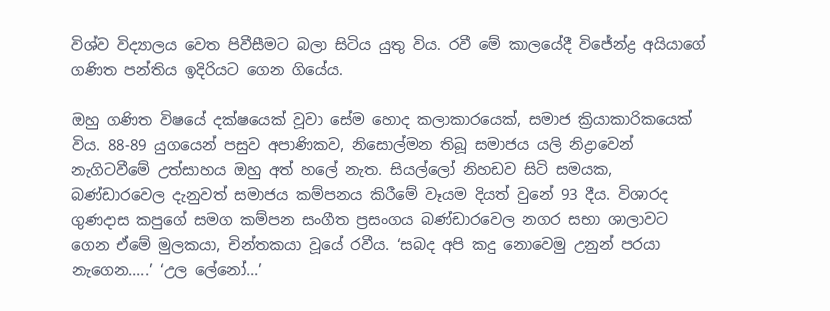විශ්ව විද්‍යාලය වෙත පිවීසීමට බලා සිටිය යුතු විය. රවී මේ කාලයේදී විජේන්ද්‍ර අයියාගේ ගණිත පන්තිය ඉදිරියට ගෙන ගියේය.

ඔහු ගණිත විෂයේ දක්ෂයෙක් වූවා සේම හොද කලාකාරයෙක්, සමාජ ක්‍රියාකාරිකයෙක් විය. 88-89 යුගයෙන් පසුව අපාණිකව, නිසොල්මන තිබූ සමාජය යලි නිද්‍රාවෙන් නැගිටවීමේ උත්සාහය ඔහු අත් හලේ නැත. සියල්ලෝ නිහඩව සිටි සමයක, බණ්ඩාරවෙල දැනුවත් සමාජය කම්පනය කිරීමේ වෑයම දියත් වුනේ 93 දීය. විශාරද ගුණදාස කපුගේ සමග කම්පන සංගීත ප්‍රසංගය බණ්ඩාරවෙල නගර සභා ශාලාවට ගෙන ඒමේ මුලකයා, චින්තකයා වූයේ රවීය. ‘සබද අපි කදු නොවෙමු උනුන් පරයා නැගෙන.....’ ‘උල ලේනෝ...’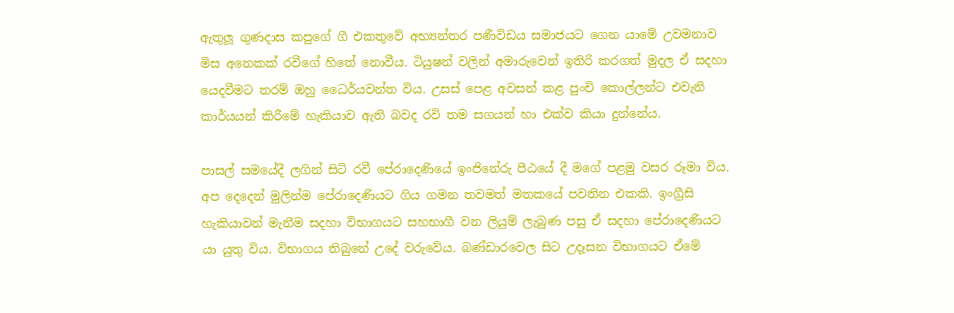ඇතුලූ ගුණදාස කපුගේ ගී එකතුවේ අභ්‍යන්තර පණීවිඩය සමාජයට ගෙන යාමේ උවමනාව මිස අනෙකක් රවීගේ හිතේ නොවීය. ටියුෂන් වලින් අමාරුවෙන් ඉතිරි කරගත් මුදල ඒ සදහා යෙදවීමට තරම් ඔහු ධෛර්යවන්ත විය. උසස් පෙළ අවසන් කළ පුංචි කොල්ලන්ට එවැනි කාර්යයන් කිරීමේ හැකියාව ඇති බවද රවි තම සගයන් හා එක්ව කියා දුන්නේය.

පාසල් සමයේදී ලගින් සිටි රවී පේරාදෙණියේ ඉංජිනේරු පීඨයේ දී මගේ පළමු වසර රූමා විය. අප දෙදෙන් මුලින්ම පේරාදෙණියට ගිය ගමන තවමත් මතකයේ පවතින එකකි. ඉංග්‍රීසි හැකියාවන් මැනීම සදහා විභාගයට සහභාගී වන ලියුම් ලැබුණ පසු ඒ සදහා පේරාදෙණියට යා යුතු විය. විභාගය තිබුනේ උදේ වරුවේය. බණ්ඩාරවෙල සිට උදෑසන විභාගයට ඒමේ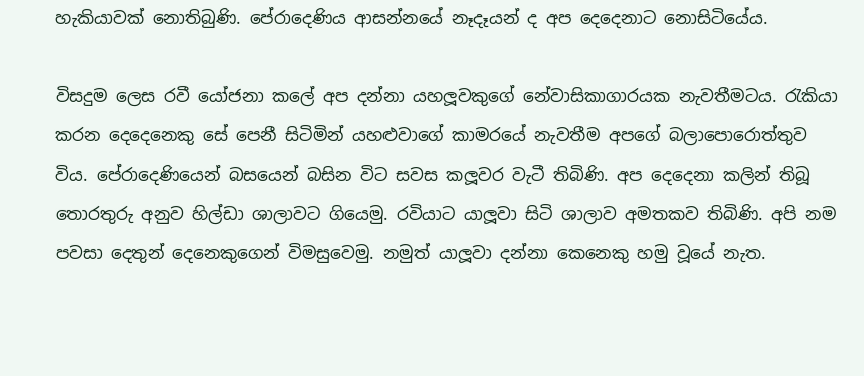හැකියාවක් නොතිබුණි. පේරාදෙණිය ආසන්නයේ නෑදෑයන් ද අප දෙදෙනාට නොසිටියේය.

විසදුම ලෙස රවී යෝජනා කලේ අප දන්නා යහලූවකුගේ නේවාසිකාගාරයක නැවතීමටය. රැකියා කරන දෙදෙනෙකු සේ පෙනී සිටිමින් යහළුවාගේ කාමරයේ නැවතීම අපගේ බලාපොරොත්තුව විය. පේරාදෙණියෙන් බසයෙන් බසින විට සවස කලූවර වැටී තිබිණි. අප දෙදෙනා කලින් තිබූ තොරතුරු අනුව හිල්ඩා ශාලාවට ගියෙමු. රවියාට යාලූවා සිටි ශාලාව අමතකව තිබිණි. අපි නම පවසා දෙතුන් දෙනෙකුගෙන් විමසුවෙමු. නමුත් යාලූවා දන්නා කෙනෙකු හමු වූයේ නැත.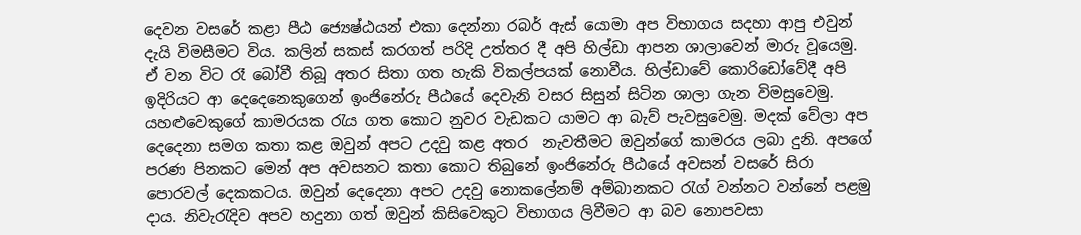දෙවන වසරේ කළා පීඨ ජ්‍යෙෂ්ඨයන් එකා දෙන්නා රබර් ඇස් යොමා අප විභාගය සදහා ආපු එවුන් දැයි විමසීමට විය. කලින් සකස් කරගත් පරිදි උත්තර දී අපි හිල්ඩා ආපන ශාලාවෙන් මාරු වූයෙමු. ඒ වන විට රෑ බෝවී තිබූ අතර සිතා ගත හැකි විකල්පයක් නොවීය. හිල්ඩාවේ කොරිඩෝවේදී අපි ඉදිරියට ආ දෙදෙනෙකුගෙන් ඉංජිනේරු පීඨයේ දෙවැනි වසර සිසුන් සිටින ශාලා ගැන විමසුවෙමු. යහළුවෙකුගේ කාමරයක රැය ගත කොට නුවර වැඩකට යාමට ආ බැව් පැවසුවෙමු. මදක් වේලා අප දෙදෙනා සමග කතා කළ ඔවුන් අපට උදවු කළ අතර  නැවතීමට ඔවුන්ගේ කාමරය ලබා දුනි. අපගේ පරණ පිනකට මෙන් අප අවසනට කතා කොට තිබුනේ ඉංජිනේරු පීඨයේ අවසන් වසරේ සිරා පොරවල් දෙකකටය. ඔවුන් දෙදෙනා අපට උදවු නොකලේනම් අම්බානකට රැග් වන්නට වන්නේ පළමු දාය. නිවැරැදිව අපව හදුනා ගත් ඔවුන් කිසිවෙකුට විභාගය ලිවීමට ආ බව නොපවසා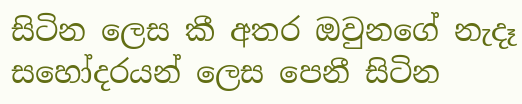සිටින ලෙස කී අතර ඔවුනගේ නැදෑ සහෝදරයන් ලෙස පෙනී සිටින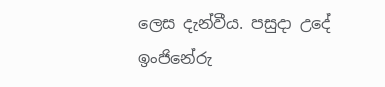ලෙස දැන්වීය. පසුදා උදේ ඉංජිනේරු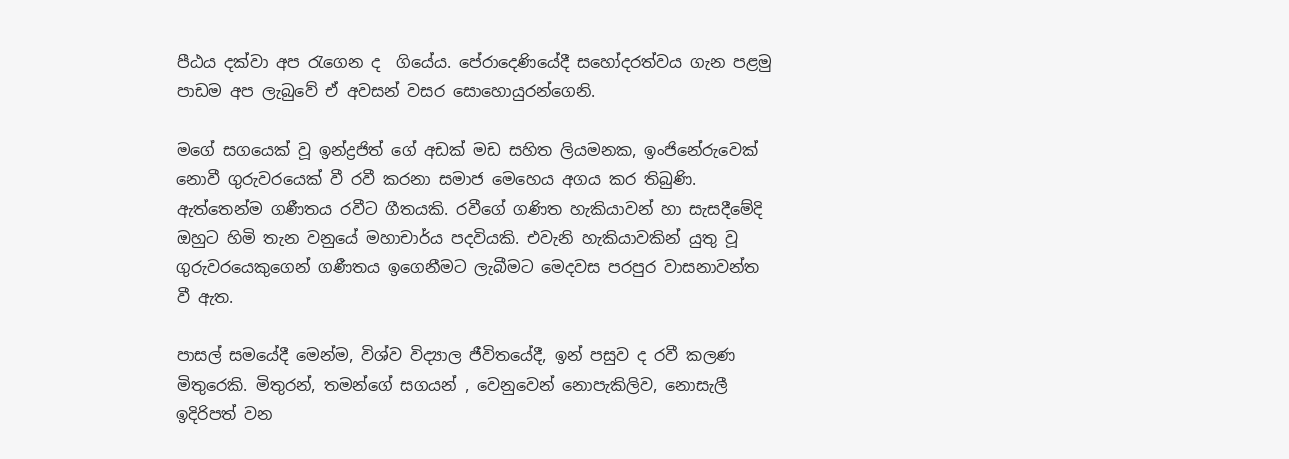පීඨය දක්වා අප රැගෙන ද  ගියේය. පේරාදෙණියේදී සහෝදරත්වය ගැන පළමු පාඩම අප ලැබුවේ ඒ අවසන් වසර සොහොයුරන්ගෙනි.

මගේ සගයෙක් වූ ඉන්ද්‍රජිත් ගේ අඩක් මඩ සහිත ලියමනක, ඉංජිනේරුවෙක් නොවී ගුරුවරයෙක් වී රවී කරනා සමාජ මෙහෙය අගය කර තිබුණි. ඇත්තෙන්ම ගණීතය රවීට ගීතයකි. රවීගේ ගණිත හැකියාවන් හා සැසදීමේදි ඔහුට හිමි තැන වනුයේ මහාචාර්ය පදවියකි. එවැනි හැකියාවකින් යුතු වූ ගුරුවරයෙකුගෙන් ගණීතය ඉගෙනීමට ලැබීමට මෙදවස පරපුර වාසනාවන්ත වී ඇත.

පාසල් සමයේදී මෙන්ම, විශ්ව විද්‍යාල ජීවිතයේදී, ඉන් පසුව ද රවී කලණ මිතුරෙකි. මිතුරන්, තමන්ගේ සගයන් , වෙනුවෙන් නොපැකිලිව, නොසැලී ඉදිරිපත් වන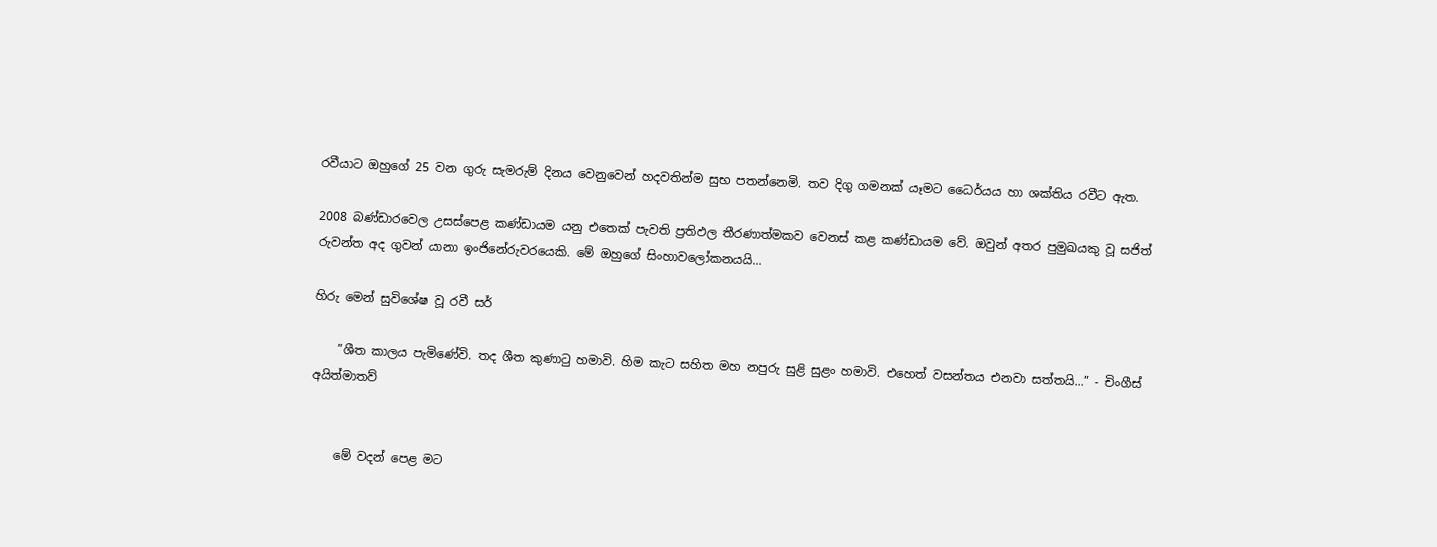රවීයාට ඔහුගේ 25 වන ගුරු සැමරුම් දිනය වෙනුවෙන් හදවතින්ම සුභ පතන්නෙමි. තව දිගු ගමනක් යෑමට ධෛර්යය හා ශක්තිය රවීට ඇත.

2008 බණ්ඩාරවෙල උසස්පෙළ කණ්ඩායම යනු එතෙක් පැවති ප්‍රතිඵල තීරණාත්මකව වෙනස් කළ කණ්ඩායම වේ. ඔවුන් අතර පුමුඛයකු වූ සජිත් රුවන්ත අද ගුවන් යානා ඉංජිනේරුවරයෙකි. මේ ඔහුගේ සිංහාවලෝකනයයි...

හිරු මෙන් සුවිශේෂ වූ රවී සර්

    ”ශීත කාලය පැමිණේවි. තද ශීත කුණාටු හමාවි. හිම කැට සහිත මහ නපුරු සුළි සුළං හමාවි. එහෙත් වසන්තය එනවා සත්තයි...” - චිංගීස් අයිත්මාතව්


    මේ වදන් පෙළ මට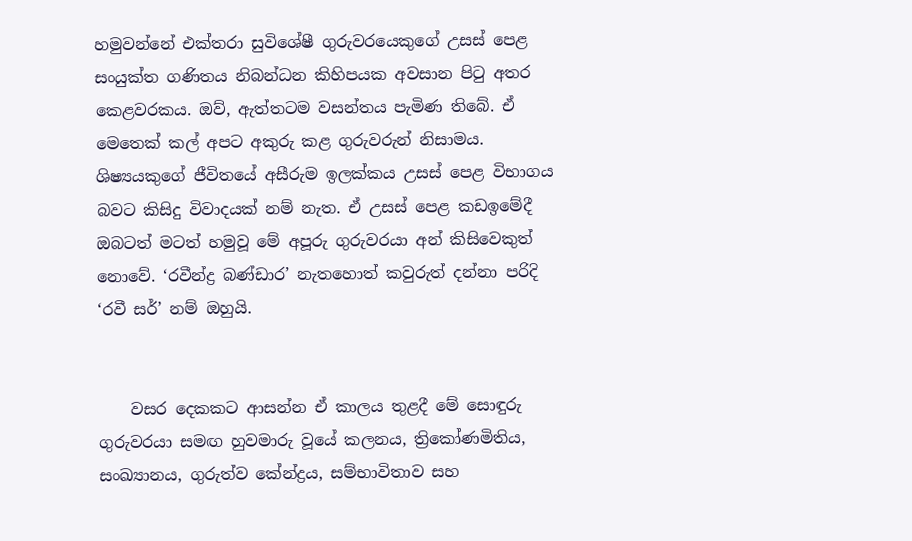හමුවන්නේ එක්තරා සුවිශේෂී ගුරුවරයෙකුගේ උසස් පෙළ සංයුක්ත ගණිතය නිබන්ධන කිහිපයක අවසාන පිටු අතර කෙළවරකය. ඔව්, ඇත්තටම වසන්තය පැමිණ තිබේ. ඒ මෙතෙක් කල් අපට අකුරු කළ ගුරුවරුන් නිසාමය. ශිෂ්‍යයකුගේ ජීවිතයේ අසීරුම ඉලක්කය උසස් පෙළ විභාගය බවට කිසිදු විවාදයක් නම් නැත. ඒ උසස් පෙළ කඩඉමේදී ඔබටත් මටත් හමුවූ මේ අපූරු ගුරුවරයා අන් කිසිවෙකුත් නොවේ. ‘රවීන්ද්‍ර බණ්ඩාර’ නැතහොත් කවුරුත් දන්නා පරිදි ‘රවී සර්’ නම් ඔහුයි.


    වසර දෙකකට ආසන්න ඒ කාලය තුළදී මේ සොඳුරු ගුරුවරයා සමඟ හුවමාරු වූයේ කලනය, ත්‍රිකෝණමිතිය, සංඛ්‍යානය, ගුරුත්ව කේන්ද්‍රය, සම්භාවිතාව සහ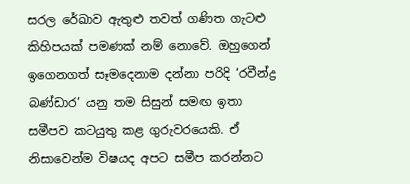සරල රේඛාව ඇතුළු තවත් ගණිත ගැටළු කිහිපයක් පමණක් නම් නොවේ. ඔහුගෙන් ඉගෙනගත් සෑමදෙනාම දන්නා පරිදි ‘රවීන්ද්‍ර බණ්ඩාර’ යනු තම සිසුන් සමඟ ඉතා සමීපව කටයුතු කළ ගුරුවරයෙකි. ඒ නිසාවෙන්ම විෂයද අපට සමීප කරන්නට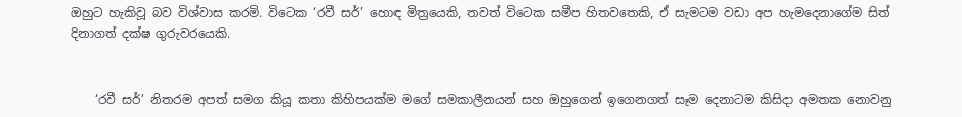ඔහුට හැකිවූ බව විශ්වාස කරමි. විටෙක ‘රවී සර්’ හොඳ මිත්‍රයෙකි, තවත් විටෙක සමීප හිතවතෙකි, ඒ සැමටම වඩා අප හැමදෙනාගේම සිත් දිනාගත් දක්ෂ ගුරුවරයෙකි.


    ‘රවී සර්’ නිතරම අපත් සමග කියූ කතා කිහිපයක්ම මගේ සමකාලීනයන් සහ ඔහුගෙන් ඉගෙනගත් සෑම දෙනාටම කිසිදා අමතක නොවනු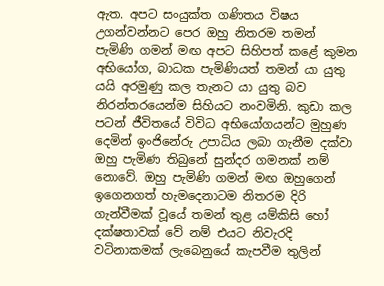ඇත. අපට සංයුක්ත ගණිතය විෂය උගන්වන්නට පෙර ඔහු නිතරම තමන්  පැමිණි ගමන් මඟ අපට සිහිපත් කළේ කුමන අභියෝග, බාධක පැමිණියත් තමන් යා යුතු යයි අරමුණු කල තැනට යා යුතු බව නිරන්තරයෙන්ම සිහියට නංවමිනි. කුඩා කල පටන් ජීවිතයේ විවිධ අභියෝගයන්ට මුහුණ දෙමින් ඉංජිනේරු උපාධිය ලබා ගැනීම දක්වා ඔහු පැමිණ තිබුනේ සුන්දර ගමනක් නම් නොවේ. ඔහු පැමිණි ගමන් මඟ ඔහුගෙන් ඉගෙනගත් හැමදෙනාටම නිතරම දිරි ගැන්වීමක් වූයේ තමන් තුළ යම්කිසි හෝ දක්ෂතාවක් වේ නම් එයට නිවැරදි වටිනාකමක් ලැබෙනුයේ කැපවීම තුලින්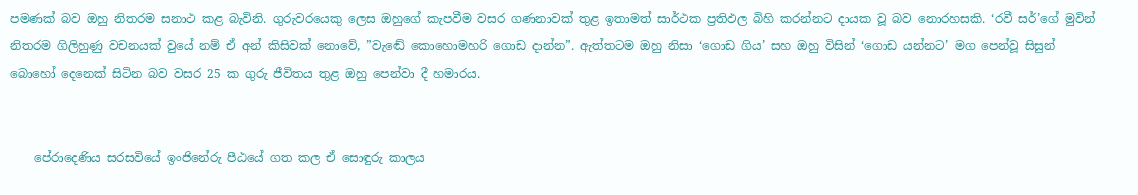පමණක් බව ඔහු නිතරම සනාථ කළ බැවිනි. ගුරුවරයෙකු ලෙස ඔහුගේ කැපවීම වසර ගණනාවක් තුළ ඉතාමත් සාර්ථක ප්‍රතිඵල බිහි කරන්නට දායක වූ බව නොරහසකි. ‘රවී සර්’ගේ මුවින් නිතරම ගිලිහුණු වචනයක් වුයේ නම් ඒ අන් කිසිවක් නොවේ, ”වැඬේ කොහොමහරි ගොඩ දාන්න”. ඇත්තටම ඔහු නිසා ‘ගොඩ ගිය’ සහ ඔහු විසින් ‘ගොඩ යන්නට’ මග පෙන්වූ සිසුන් බොහෝ දෙනෙක් සිටින බව වසර 25 ක ගුරු ජීවිතය තුළ ඔහු පෙන්වා දී හමාරය.


    පේරාදෙණිය සරසවියේ ඉංජිනේරු පීඨයේ ගත කල ඒ සොඳුරු කාලය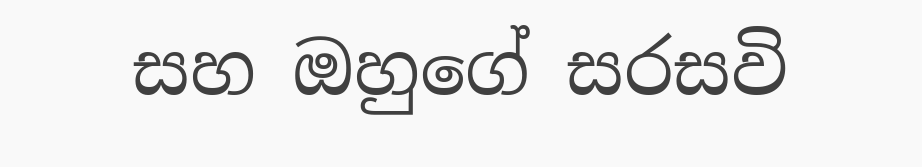සහ ඔහුගේ සරසවි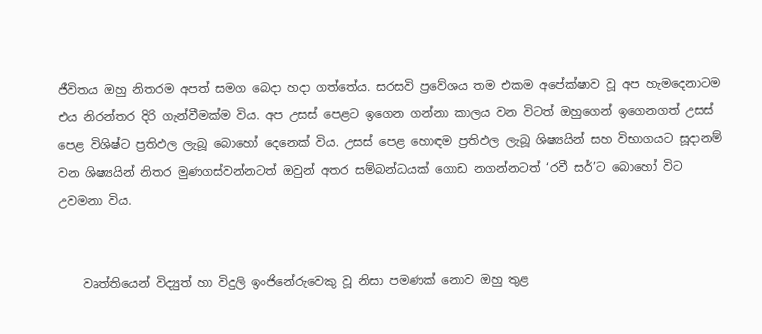ජීවිතය ඔහු නිතරම අපත් සමග බෙදා හදා ගත්තේය. සරසවි ප්‍රවේශය තම එකම අපේක්ෂාව වූ අප හැමදෙනාටම එය නිරන්තර දිරි ගැන්වීමක්ම විය. අප උසස් පෙළට ඉගෙන ගන්නා කාලය වන විටත් ඔහුගෙන් ඉගෙනගත් උසස් පෙළ විශිෂ්ට ප්‍රතිඵල ලැබූ බොහෝ දෙනෙක් විය. උසස් පෙළ හොඳම ප්‍රතිඵල ලැබූ ශිෂ්‍යයින් සහ විභාගයට සූදානම් වන ශිෂ්‍යයින් නිතර මුණගස්වන්නටත් ඔවුන් අතර සම්බන්ධයක් ගොඩ නගන්නටත් ‘රවී සර්’ට බොහෝ විට උවමනා විය.


    වෘත්තියෙන් විද්‍යුත් හා විදුලි ඉංජිනේරුවෙකු වූ නිසා පමණක් නොව ඔහු තුළ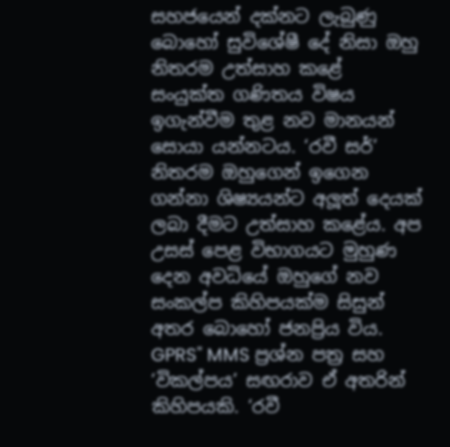සහජයෙන් දක්නට ලැබුණු බොහෝ සුවිශේෂී දේ නිසා ඔහු නිතරම උත්සාහ කළේ සංයුක්ත ගණිතය විෂය ඉගැන්වීම තුළ නව මානයන් සොයා යන්නටය. ‘රවී සර්’ නිතරම ඔහුගෙන් ඉගෙන ගන්නා ශිෂ්‍යයන්ට අලූත් දෙයක් ලබා දීමට උත්සාහ කළේය. අප උසස් පෙළ විභාගයට මුහුණ දෙන අවධියේ ඔහුගේ නව සංකල්ප කිහිපයක්ම සිසුන් අතර බොහෝ ජනප්‍රිය විය. GPRS" MMS ප්‍රශ්න පත්‍ර සහ ‘විකල්පය’ සඟරාව ඒ අතරින් කිහිපයකි. ‘රවී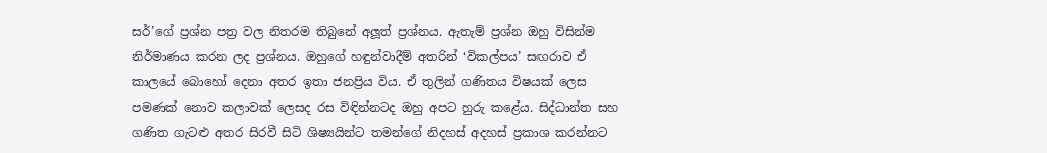සර්’ගේ ප්‍රශ්න පත්‍ර වල නිතරම තිබුනේ අලූත් ප්‍රශ්නය. ඇතැම් ප්‍රශ්න ඔහු විසින්ම නිර්මාණය කරන ලද ප්‍රශ්නය. ඔහුගේ හඳුන්වාදීම් අතරින් ‘විකල්පය’ සඟරාව ඒ කාලයේ බොහෝ දෙනා අතර ඉතා ජනප්‍රිය විය. ඒ තුලින් ගණිතය විෂයක් ලෙස පමණක් නොව කලාවක් ලෙසද රස විඳින්නටද ඔහු අපට හුරු කළේය. සිද්ධාන්ත සහ ගණිත ගැටළු අතර සිරවී සිටි ශිෂ්‍යයින්ට තමන්ගේ නිදහස් අදහස් ප්‍රකාශ කරන්නට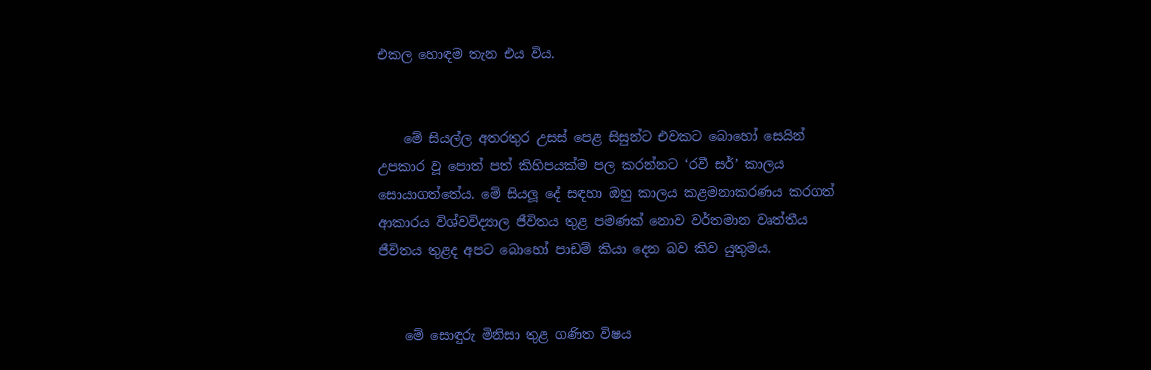එකල හොඳම තැන එය විය.


    මේ සියල්ල අතරතුර උසස් පෙළ සිසුන්ට එවකට බොහෝ සෙයින් උපකාර වූ පොත් පත් කිහිපයක්ම පල කරන්නට ‘රවී සර්’ කාලය සොයාගත්තේය. මේ සියලූ දේ සඳහා ඔහු කාලය කළමනාකරණය කරගත් ආකාරය විශ්වවිද්‍යාල ජීවිතය තුළ පමණක් නොව වර්තමාන වෘත්තීය ජීවිතය තුළද අපට බොහෝ පාඩම් කියා දෙන බව කිව යුතුමය.


    මේ සොඳුරු මිනිසා තුළ ගණිත විෂය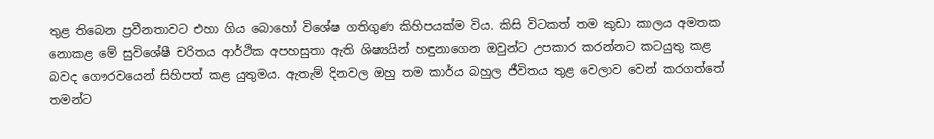තුළ තිබෙන ප්‍රවීනතාවට එහා ගිය බොහෝ විශේෂ ගතිගුණ කිහිපයක්ම විය. කිසි විටකත් තම කුඩා කාලය අමතක නොකළ මේ සුවිශේෂී චරිතය ආර්ථික අපහසුතා ඇති ශිෂ්‍යයින් හඳුනාගෙන ඔවුන්ට උපකාර කරන්නට කටයුතු කළ බවද ගෞරවයෙන් සිහිපත් කළ යුතුමය. ඇතැම් දිනවල ඔහු තම කාර්ය බහුල ජීවිතය තුළ වෙලාව වෙන් කරගත්තේ තමන්ට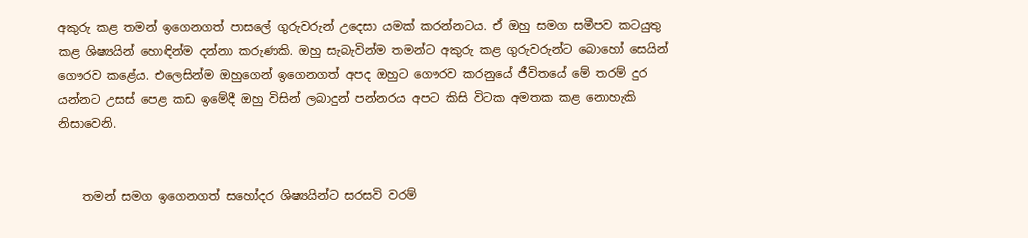අකුරු කළ තමන් ඉගෙනගත් පාසලේ ගුරුවරුන් උදෙසා යමක් කරන්නටය. ඒ ඔහු සමග සමීපව කටයුතු කළ ශිෂ්‍යයින් හොඳින්ම දන්නා කරුණකි. ඔහු සැබැවින්ම තමන්ට අකුරු කළ ගුරුවරුන්ට බොහෝ සෙයින් ගෞරව කළේය. එලෙසින්ම ඔහුගෙන් ඉගෙනගත් අපද ඔහුට ගෞරව කරනුයේ ජීවිතයේ මේ තරම් දුර යන්නට උසස් පෙළ කඩ ඉමේදී ඔහු විසින් ලබාදුන් පන්නරය අපට කිසි විටක අමතක කළ නොහැකි නිසාවෙනි.


    තමන් සමග ඉගෙනගත් සහෝදර ශිෂ්‍යයින්ට සරසවි වරම්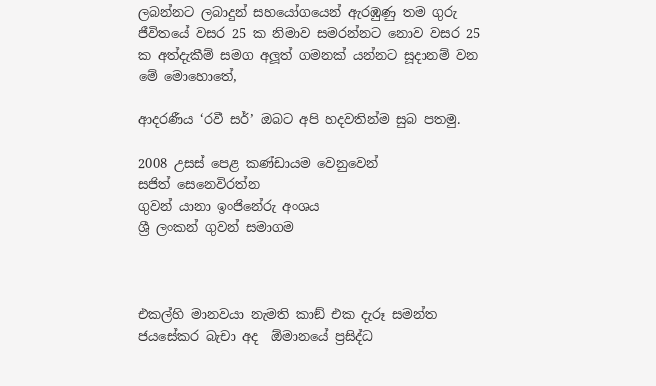ලබන්නට ලබාදුන් සහයෝගයෙන් ඇරඹුණු තම ගුරු ජීවිතයේ වසර 25 ක නිමාව සමරන්නට නොව වසර 25 ක අත්දැකීම් සමග අලූත් ගමනක් යන්නට සූදානම් වන මේ මොහොතේ,

ආදරණීය ‘රවී සර්’ ඔබට අපි හදවතින්ම සුබ පතමු.

2008 උසස් පෙළ කණ්ඩායම වෙනුවෙන්
සජිත් සෙනෙවිරත්න
ගුවන් යානා ඉංජිනේරු අංශය
ශ්‍රී ලංකන් ගුවන් සමාගම



එකල්හි මානවයා නැමති කාඞ් එක දැරූ සමන්ත ජයසේකර බැචා අද  ඕමානයේ ප්‍රසිද්ධ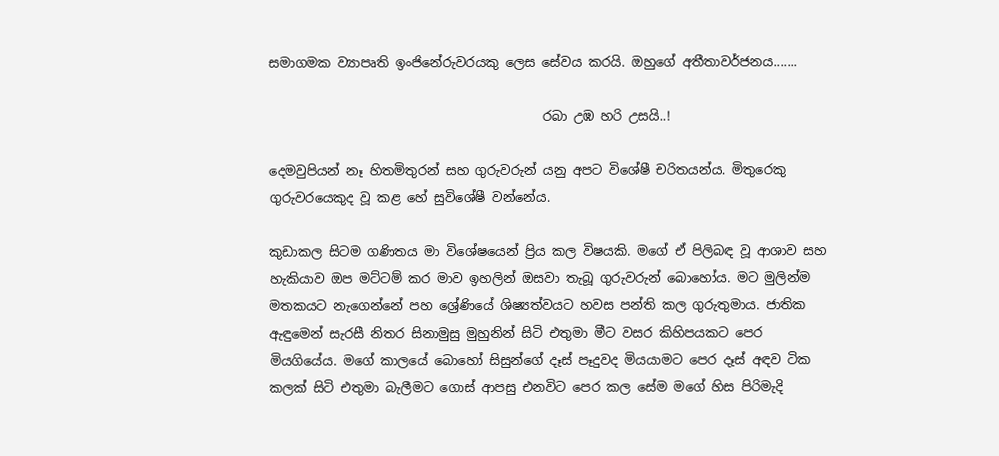සමාගමක ව්‍යාපෘති ඉංජිනේරුවරයකු ලෙස සේවය කරයි. ඔහුගේ අතීතාවර්ජනය.......

                                          රබා උඹ හරි උසයි..!

දෙමවුපියන් නෑ හිතමිතුරන් සහ ගුරුවරුන් යනු අපට විශේෂී චරිතයන්ය. මිතුරෙකු ගුරුවරයෙකුද වූ කළ හේ සුවිශේෂී වන්නේය.

කුඩාකල සිටම ගණිතය මා විශේෂයෙන් ප්‍රිය කල විෂයකි. මගේ ඒ පිලිබඳ වූ ආශාව සහ හැකියාව ඔප මට්ටම් කර මාව ඉහලින් ඔසවා තැබූ ගුරුවරුන් බොහෝය. මට මුලින්ම මතකයට නැගෙන්නේ පහ ශ්‍රේණියේ ශිෂ්‍යත්වයට හවස පන්ති කල ගුරුතුමාය. ජාතික ඇඳුමෙන් සැරසී නිතර සිනාමුසු මුහුනින් සිටි එතුමා මීට වසර කිහිපයකට පෙර මියගියේය. මගේ කාලයේ බොහෝ සිසුන්ගේ දෑස් පෑදුවද මියයාමට පෙර දෑස් අඳව ටික කලක් සිටි එතුමා බැලීමට ගොස් ආපසු එනවිට පෙර කල සේම මගේ හිස පිරිමැදි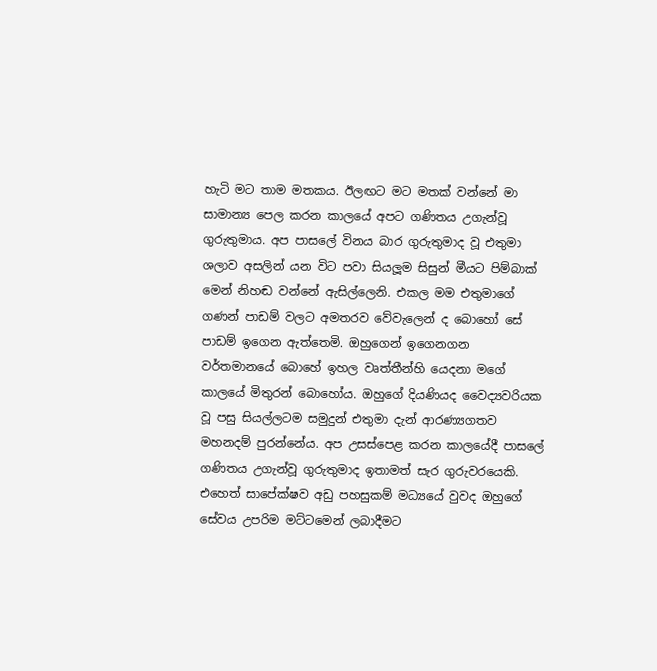හැටි මට තාම මතකය. ඊලඟට මට මතක් වන්නේ මා සාමාන්‍ය පෙල කරන කාලයේ අපට ගණිතය උගැන්වූ ගුරුතුමාය. අප පාසලේ විනය බාර ගුරුතුමාද වූ එතුමා ශලාව අසලින් යන විට පවා සියලූම සිසුන් මීයට පිම්බාක් මෙන් නිහඬ වන්නේ ඇසිල්ලෙනි. එකල මම එතුමාගේ ගණන් පාඩම් වලට අමතරව වේවැලෙන් ද බොහෝ සේ පාඩම් ඉගෙන ඇත්තෙමි. ඔහුගෙන් ඉගෙනගන වර්තමානයේ බොහේ ඉහල වෘත්තීන්හි යෙදනා මගේ කාලයේ මිතුරන් බොහෝය. ඔහුගේ දියණියද වෛද්‍යවරියක වූ පසු සියල්ලටම සමුදුන් එතුමා දැන් ආරණ්‍යගතව මහනදම් පුරන්නේය. අප උසස්පෙළ කරන කාලයේදී පාසලේ ගණිතය උගැන්වූ ගුරුතුමාද ඉතාමත් සැර ගුරුවරයෙකි. එහෙත් සාපේක්ෂව අඩු පහසුකම් මධ්‍යයේ වුවද ඔහුගේ සේවය උපරිම මට්ටමෙන් ලබාදීමට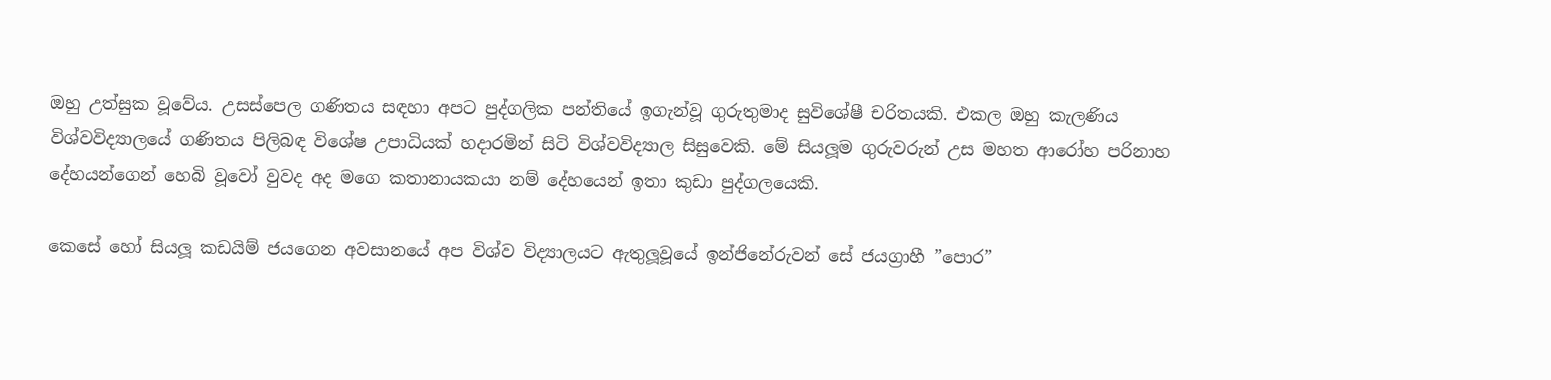ඔහු උත්සුක වූවේය. උසස්පෙල ගණිතය සඳහා අපට පුද්ගලික පන්තියේ ඉගැන්වූ ගුරුතුමාද සුවිශේෂී චරිතයකි. එකල ඔහු කැලණිය විශ්වවිද්‍යාලයේ ගණිතය පිලිබඳ විශේෂ උපාධියක් හදාරමින් සිටි විශ්වවිද්‍යාල සිසුවෙකි. මේ සියලූම ගුරුවරුන් උස මහත ආරෝහ පරිනාහ දේහයන්ගෙන් හෙබි වූවෝ වුවද අද මගෙ කතානායකයා නම් දේහයෙන් ඉතා කුඩා පුද්ගලයෙකි.

කෙසේ හෝ සියලූ කඩයිම් ජයගෙන අවසානයේ අප විශ්ව විද්‍යාලයට ඇතුලූවූයේ ඉන්ජිනේරුවන් සේ ජයග්‍රාහී ”පොර”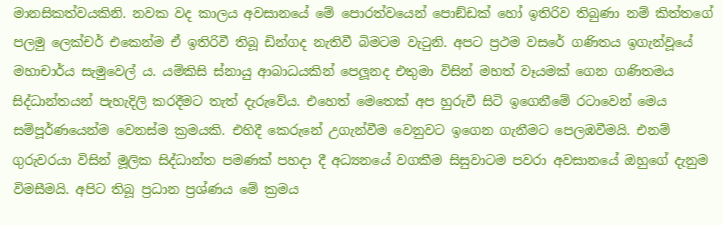මානසිකත්වයකිනි. නවක වද කාලය අවසානයේ මේ පොරත්වයෙන් පොඞ්ඩක් හෝ ඉතිරිව තිබුණා නම් කිත්තගේ පලමු ලෙක්චර් එකෙන්ම ඒ ඉතිරිවී තිබූ ඩින්ගද නැතිවී බිමටම වැටුනි. අපට ප්‍රථම වසරේ ගණිතය ඉගැන්වූයේ මහාචාර්ය සැමුවෙල් ය. යම්කිසි ස්නායු ආබාධයකින් පෙලූනද එතුමා විසින් මහත් වෑයමක් ගෙන ගණිතමය සිද්ධාන්තයන් පැහැදිලි කරදීමට තැත් දැරුවේය. එහෙත් මෙතෙක් අප හුරුවී සිටි ඉගෙනීමේ රටාවෙන් මෙය සම්පූර්ණයෙන්ම වෙනස්ම ක්‍රමයකි. එහිදී කෙරුනේ උගැන්වීම වෙනුවට ඉගෙන ගැනීමට පෙලඹවීමයි. එනම් ගුරුවරයා විසින් මූලික සිද්ධාන්ත පමණක් පහදා දී අධ්‍යනයේ වගකීම සිසුවාටම පවරා අවසානයේ ඔහුගේ දැනුම විමසීමයි. අපිට තිබූ ප්‍රධාන ප්‍රශ්ණය මේ ක්‍රමය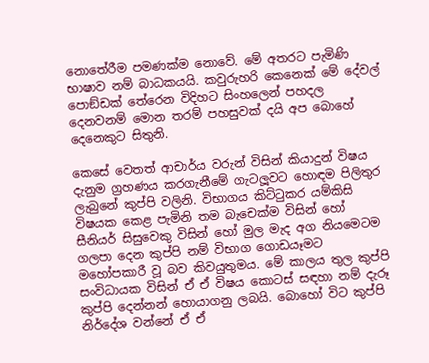නොතේරීම පමණක්ම නොවේ. මේ අතරට පැමිණි භාෂාව නම් බාධකයයි. කවුරුහරි කෙනෙක් මේ දේවල් පොඞ්ඩක් තේරෙන විදිහට සිංහලෙන් පහදල දෙනවනම් මොන තරම් පහසුවක් දයි අප බොහේ දෙනෙකුට සිතුනි.

කෙසේ වෙතත් ආචාර්ය වරුන් විසින් කියාදුන් විෂය දැනුම ග්‍රහණය කරගැනීමේ ගැටලූවට හොඳම පිලිතුර ලැබුනේ කුප්පි වලිනි. විභාගය කිට්ටුකර යම්කිසි විෂයක කෙළ පැමිනි තම බැචෙක්ම විසින් හෝ සීනියර් සිසුවෙකු විසින් හෝ මුල මැද අග නියමෙටම ගලපා දෙන කුප්පි නම් විභාග ගොඩයෑමට මහෝපකාරී වූ බව කිවයුතුමය. මේ කාලය තුල කුප්පි සංවිධායක විසින් ඒ ඒ විෂය කොටස් සඳහා නම් දැරූ කුප්පි දෙන්නන් හොයාගනු ලබයි. බොහෝ විට කුප්පි නිර්දේශ වන්නේ ඒ ඒ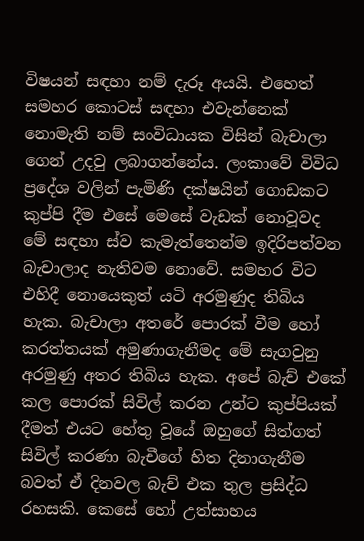විෂයන් සඳහා නම් දැරූ අයයි. එහෙත් සමහර කොටස් සඳහා එවැන්නෙක් නොමැති නම් සංවිධායක විසින් බැචාලා ගෙන් උදවු ලබාගන්නේය. ලංකාවේ විවිධ ප්‍රදේශ වලින් පැමිණි දක්ෂයින් ගොඩකට කුප්පි දීම එසේ මෙසේ වැඩක් නොවූවද මේ සඳහා ස්ව කැමැත්තෙන්ම ඉදිරිපත්වන බැචාලාද නැතිවම නොවේ. සමහර විට එහිදී නොයෙකුත් යටි අරමුණුද තිබිය හැක. බැචාලා අතරේ පොරක් වීම හෝ කරත්තයක් අමුණාගැනීමද මේ සැගවුනු අරමුණු අතර තිබිය හැක. අපේ බැච් එකේ කල පොරක් සිවිල් කරන උන්ට කුප්පියක් දීමත් එයට හේතු වූයේ ඔහුගේ සිත්ගත් සිවිල් කරණා බැචීගේ හිත දිනාගැනීම බවත් ඒ දිනවල බැච් එක තුල ප්‍රසිද්ධ රහසකි. කෙසේ හෝ උත්සාහය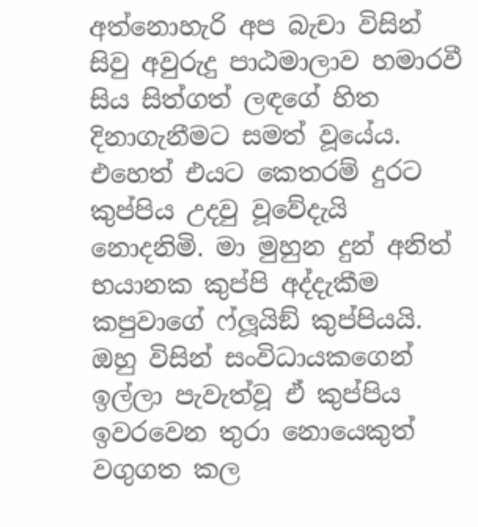අත්නොහැරි අප බැචා විසින් සිවු අවුරුදු පාඨමාලාව හමාරවී සිය සිත්ගත් ලඳගේ හිත දිනාගැනීමට සමත් වූයේය. එහෙත් එයට කෙතරම් දුරට කුප්පිය උදවු වූවේදැයි නොදනිමි. මා මුහුන දුන් අනිත් භයානක කුප්පි අද්දැකීම කපුවාගේ ෆ්ලූයිඞ් කුප්පියයි. ඔහු විසින් සංවිධායකගෙන් ඉල්ලා පැවැත්වූ ඒ කුප්පිය ඉවරවෙන තුරා නොයෙකුත් වගුගත කල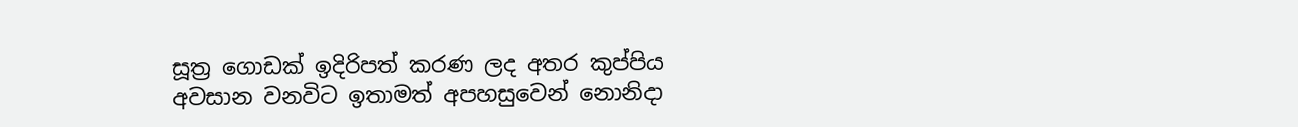සූත්‍ර ගොඩක් ඉදිරිපත් කරණ ලද අතර කුප්පිය අවසාන වනවිට ඉතාමත් අපහසුවෙන් නොනිදා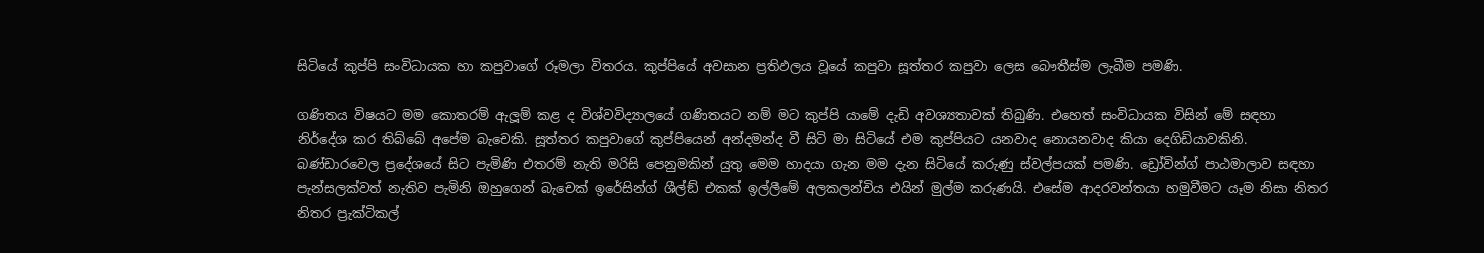සිටියේ කුප්පි සංවිධායක හා කපුවාගේ රූමලා විතරය. කුප්පියේ අවසාන ප්‍රතිඵලය වූයේ කපුවා සූත්තර කපුවා ලෙස බෞතීස්ම ලැබීම පමණි.

ගණිතය විෂයට මම කොතරම් ඇලූම් කළ ද විශ්වවිද්‍යාලයේ ගණිතයට නම් මට කුප්පි යාමේ දැඩි අවශ්‍යතාවක් තිබුණි. එහෙත් සංවිධායක විසින් මේ සඳහා නිර්දේශ කර තිබ්බේ අපේම බැචෙකි. සූත්තර කපුවාගේ කුප්පියෙන් අන්දමන්ද වී සිටි මා සිටියේ එම කුප්පියට යනවාද නොයනවාද කියා දෙගිඩියාවකිනි. බණ්ඩාරවෙල ප්‍රදේශයේ සිට පැමිණි එතරම් නැති මරිසි පෙනුමකින් යුතු මෙම හාදයා ගැන මම දැන සිටියේ කරුණු ස්වල්පයක් පමණි. ඩ්‍රෝවින්ග් පාඨමාලාව සඳහා පැන්සලක්වත් නැතිව පැමිනි ඔහුගෙන් බැචෙක් ඉරේසින්ග් ශීල්ඞ් එකක් ඉල්ලීමේ අලකලන්චිය එයින් මුල්ම කරුණයි. එසේම ආදරවන්තයා හමුවීමට යෑම නිසා නිතර නිතර ප්‍රැක්ටිකල්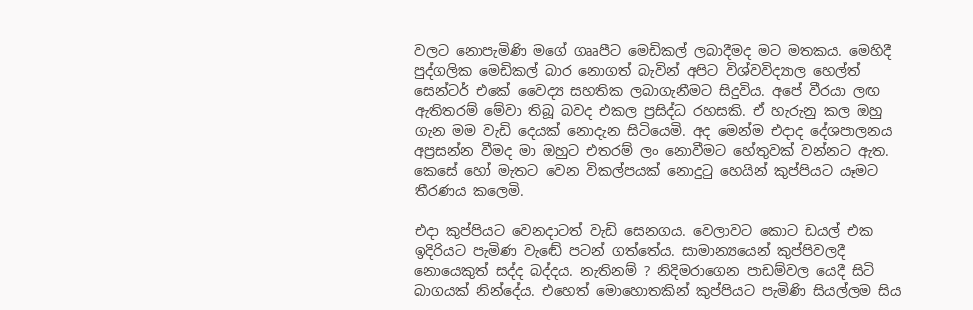වලට නොපැමිණි මගේ ගෲපීට මෙඩිකල් ලබාදීමද මට මතකය. මෙහිදී පුද්ගලික මෙඩිකල් බාර නොගත් බැවින් අපිට විශ්වවිද්‍යාල හෙල්ත් සෙන්ටර් එකේ වෛද්‍ය සහතික ලබාගැනීමට සිදුවිය. අපේ වීරයා ලඟ ඇතිතරම් මේවා තිබූ බවද එකල ප්‍රසිද්ධ රහසකි. ඒ හැරුනු කල ඔහු ගැන මම වැඩි දෙයක් නොදැන සිටියෙමි. අද මෙන්ම එදාද දේශපාලනය අප්‍රසන්න වීමද මා ඔහුට එතරම් ලං නොවීමට හේතුවක් වන්නට ඇත. කෙසේ හෝ මැතට වෙන විකල්පයක් නොදුටු හෙයින් කුප්පියට යෑමට තීරණය කලෙමි.

එදා කුප්පියට වෙනදාටත් වැඩි සෙනගය. වෙලාවට කොට ඩයල් එක ඉදිරියට පැමිණ වැඬේ පටන් ගත්තේය. සාමාන්‍යයෙන් කුප්පිවලදී නොයෙකුත් සද්ද බද්දය. නැතිනම් ? නිදිමරාගෙන පාඩම්වල යෙදී සිටි බාගයක් නින්දේය. එහෙත් මොහොතකින් කුප්පියට පැමිණි සියල්ලම සිය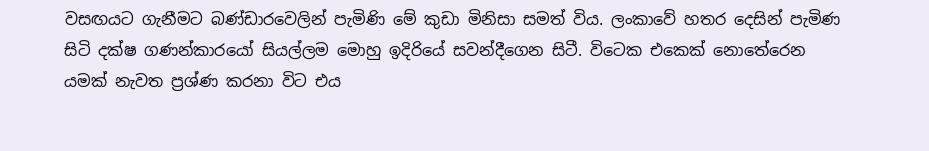වසඟයට ගැනීමට බණ්ඩාරවෙලින් පැමිණි මේ කුඩා මිනිසා සමත් විය. ලංකාවේ හතර දෙසින් පැමිණ සිටි දක්ෂ ගණන්කාරයෝ සියල්ලම මොහු ඉදිරියේ සවන්දීගෙන සිටී. විටෙක එකෙක් නොතේරෙන යමක් නැවත ප්‍රශ්ණ කරනා විට එය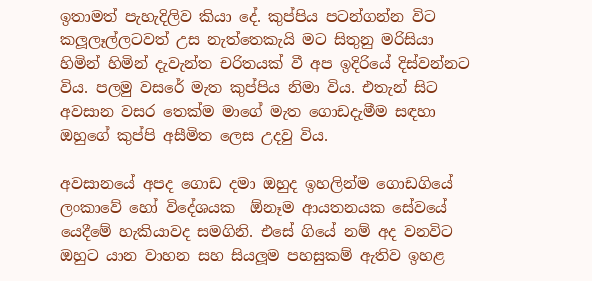ඉතාමත් පැහැදිලිව කියා දේ. කුප්පිය පටන්ගන්න විට කලූලෑල්ලටවත් උස නැත්තෙකැයි මට සිතුනු මරිසියා හිමින් හිමින් දැවැන්ත චරිතයක් වී අප ඉදිරියේ දිස්වන්නට විය. පලමු වසරේ මැත කුප්පිය නිමා විය. එතැන් සිට අවසාන වසර තෙක්ම මාගේ මැත ගොඩදැමීම සඳහා ඔහුගේ කුප්පි අසීමිත ලෙස උදවු විය.

අවසානයේ අපද ගොඩ දමා ඔහුද ඉහලින්ම ගොඩගියේ ලංකාවේ හෝ විදේශයක  ඕනෑම ආයතනයක සේවයේ යෙදීමේ හැකියාවද සමගිනි. එසේ ගියේ නම් අද වනවිට ඔහුට යාන වාහන සහ සියලූම පහසුකම් ඇතිව ඉහළ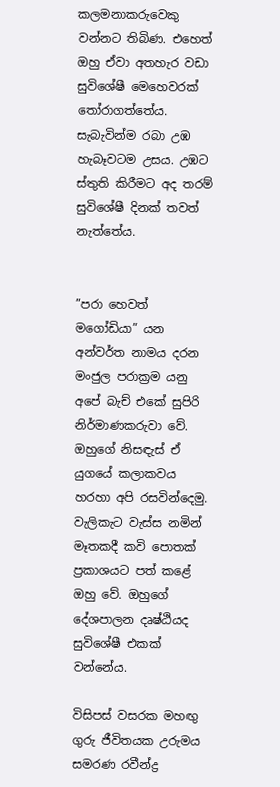කලමනාකරුවෙකු වන්නට තිබිණ. එහෙත් ඔහු ඒවා අතහැර වඩා සුවිශේෂී මෙහෙවරක් තෝරාගත්තේය. සැබැවින්ම රබා උඹ හැබෑවටම උසය. උඹට ස්තුති කිරීමට අද තරම් සුවිශේෂී දිනක් තවත් නැත්තේය.


”පරා හෙවත් මගෝඩියා” යන අන්වර්ත නාමය දරන මංජුල පරාක්‍රම යනු අපේ බැච් එකේ සුපිරි නිර්මාණකරුවා වේ. ඔහුගේ නිසඳැස් ඒ යුගයේ කලාකවය හරහා අපි රසවින්දෙමු. වැලිකැට වැස්ස නමින් මෑතකදී කවි පොතක් ප්‍රකාශයට පත් කළේ ඔහු වේ. ඔහුගේ දේශපාලන දෘෂ්ඨියද සුවිශේෂී එකක් වන්නේය.

විසිපස් වසරක මහඟු ගුරු ජීවිතයක උරුමය සමරණ රවීන්ද්‍ර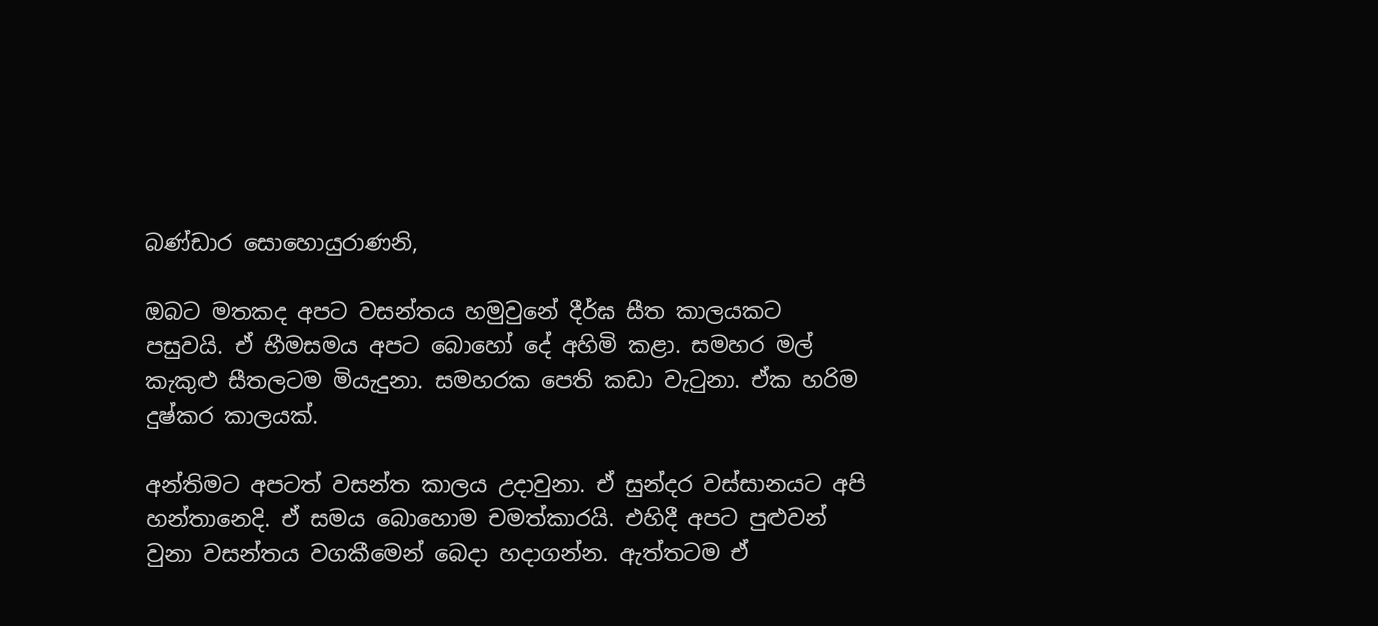බණ්ඩාර සොහොයුරාණනි,

ඔබට මතකද අපට වසන්තය හමුවුනේ දීර්ඝ සීත කාලයකට පසුවයි. ඒ භීමසමය අපට බොහෝ දේ අහිමි කළා. සමහර මල් කැකුළු සීතලටම මියැදුනා. සමහරක පෙති කඩා වැටුනා. ඒක හරිම දුෂ්කර කාලයක්.

අන්තිමට අපටත් වසන්ත කාලය උදාවුනා. ඒ සුන්දර වස්සානයට අපි හන්තානෙදි. ඒ සමය බොහොම චමත්කාරයි. එහිදී අපට පුළුවන් වුනා වසන්තය වගකීමෙන් බෙදා හදාගන්න. ඇත්තටම ඒ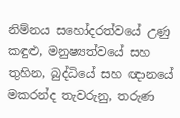නිම්නය සහෝදරත්වයේ උණු කඳුළු, මනුෂ්‍යත්වයේ සහ තුහින, බුද්ධියේ සහ ඥානයේ මකරන්ද තැවරුනු, තරුණ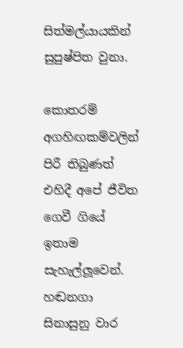සිත්මල්යායකින් සුපුෂ්පිත වුනා.

කොතරම් අගහිඟකම්වලින් පිරී තිබුණත් එහිදී අපේ ජීවිත ගෙවී ගියේ ඉතාම සැහැල්ලූවෙන්. හඬනගා සිනාසුනු වාර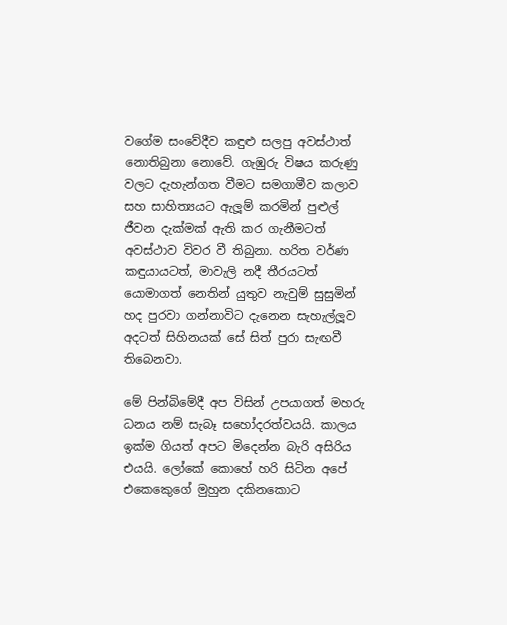වගේම සංවේදීව කඳුළු සලපු අවස්ථාත් නොතිබුනා නොවේ. ගැඹුරු විෂය කරුණු වලට දැහැන්ගත වීමට සමගාමීව කලාව සහ සාහිත්‍යයට ඇලූම් කරමින් පුළුල් ජීවන දැක්මක් ඇති කර ගැනීමටත් අවස්ථාව විවර වී තිබුනා. හරිත වර්ණ කඳුයායටත්, මාවැලි නදී තීරයටත් යොමාගත් නෙතින් යුතුව නැවුම් සුසුමින් හද පුරවා ගන්නාවිට දැනෙන සැහැල්ලූව අදටත් සිහිනයක් සේ සිත් පුරා සැඟවී තිබෙනවා.

මේ පින්බිමේදී අප විසින් උපයාගත් මහරු ධනය නම් සැබෑ සහෝදරත්වයයි. කාලය ඉක්ම ගියත් අපට මිදෙන්න බැරි අසිරිය එයයි. ලෝකේ කොහේ හරි සිටින අපේ එකෙකෙුගේ මුහුන දකිනකොට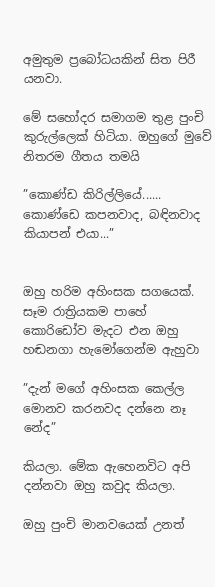අමුතුම ප්‍රබෝධයකින් සිත පිරී යනවා.

මේ සහෝදර සමාගම තුළ පුංචි කුරුල්ලෙක් හිටියා. ඔහුගේ මුවේ නිතරම ගීතය තමයි

”කොණ්ඩ කිරිල්ලියේ......
කොණ්ඩෙ කපනවාද, බඳිනවාද කියාපන් එයා...”


ඔහු හරිම අහිංසක සගයෙක්. සෑම රාත්‍රියකම පාහේ කොරිඩෝව මැදට එන ඔහු හඬනගා හැමෝගෙන්ම ඇහුවා

”දැන් මගේ අහිංසක කෙල්ල මොනව කරනවද දන්නෙ නෑ නේද”

කියලා. මේක ඇහෙනවිට අපි දන්නවා ඔහු කවුද කියලා.

ඔහු පුංචි මානවයෙක් උනත්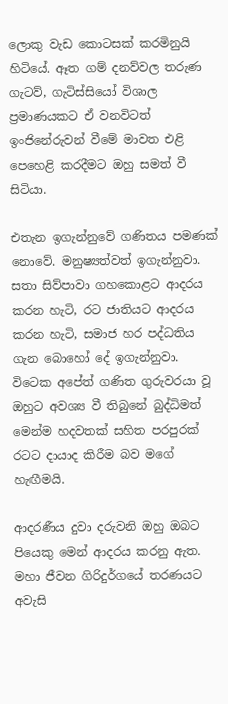ලොකු වැඩ කොටසක් කරමිනුයි හිටියේ. ඈත ගම් දනව්වල තරුණ ගැටව්, ගැටිස්සියෝ විශාල ප්‍රමාණයකට ඒ වනවිටත් ඉංජිනේරුවන් වීමේ මාවත එළි පෙහෙළි කරදීමට ඔහු සමත් වී සිටියා.

එතැන ඉගැන්නුවේ ගණිතය පමණක් නොවේ. මනුෂ්‍යත්වත් ඉගැන්නුවා. සතා සිව්පාවා ගහකොළට ආදරය කරන හැටි, රට ජාතියට ආදරය කරන හැටි, සමාජ හර පද්ධතිය ගැන බොහෝ දේ ඉගැන්නුවා. විටෙක අපේත් ගණිත ගුරුවරයා වූ ඔහුට අවශ්‍ය වී තිබුනේ බුද්ධිමත් මෙන්ම හදවතක් සහිත පරපුරක් රටට දායාද කිරීම බව මගේ හැඟීමයි.

ආදරණීය දුවා දරුවනි ඔහු ඔබට පියෙකු මෙන් ආදරය කරනු ඇත. මහා ජීවන ගිරිදුර්ගයේ තරණයට අවැසි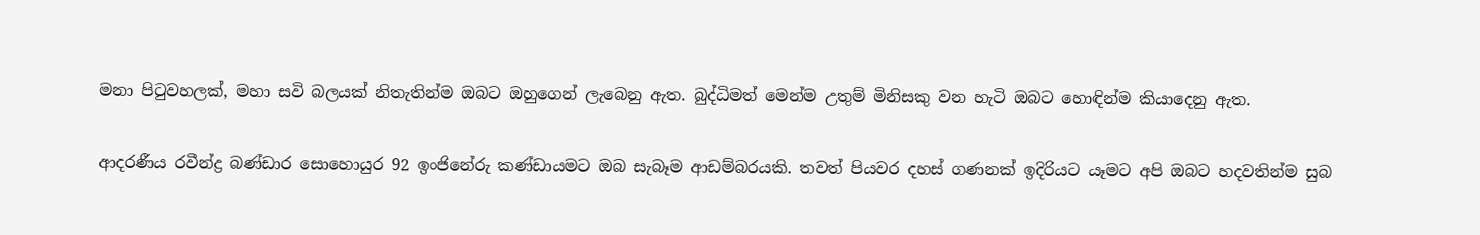මනා පිටුවහලක්, මහා සවි බලයක් නිතැතින්ම ඔබට ඔහුගෙන් ලැබෙනු ඇත. බුද්ධිමත් මෙන්ම උතුම් මිනිසකු වන හැටි ඔබට හොඳින්ම කියාදෙනු ඇත.

ආදරණීය රවීන්ද්‍ර බණ්ඩාර සොහොයුර 92 ඉංජිනේරු කණ්ඩායමට ඔබ සැබෑම ආඩම්බරයකි. තවත් පියවර දහස් ගණනක් ඉදිරියට යෑමට අපි ඔබට හදවතින්ම සුබ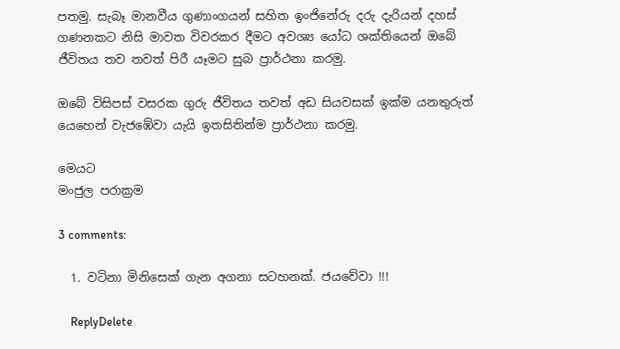පතමු. සැබෑ මානවීය ගුණාංගයන් සහිත ඉංජිනේරු දරු දැරියන් දහස් ගණනකට නිසි මාවත විවරකර දීමට අවශ්‍ය යෝධ ශක්තියෙන් ඔබේ ජීවිතය තව තවත් පිරී යෑමට සුබ ප්‍රාර්ථනා කරමු.

ඔබේ විසිපස් වසරක ගුරු ජීවිතය තවත් අඩ සියවසක් ඉක්ම යනතුරුත් යෙහෙන් වැජඹේවා යැයි ඉතසිතින්ම ප්‍රාර්ථනා කරමු.

මෙයට
මංජුල පරාක්‍රම

3 comments:

  1. වටිනා මිනිසෙක් ගැන අගනා සටහනක්. ජයවේවා !!!

    ReplyDelete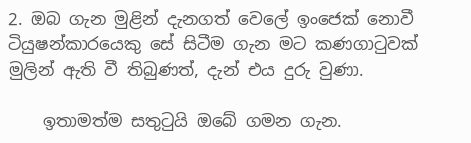2. ඔබ ගැන මුළින් දැනගත් වෙලේ ඉංජෙක් නොවී ටියුෂන්කාරයෙකු සේ සිටීම ගැන මට කණගාටුවක් මුලින් ඇති වී තිබුණත්, දැන් එය දුරු වුණා.

    ඉතාමත්ම සතුටුයි ඔබේ ගමන ගැන.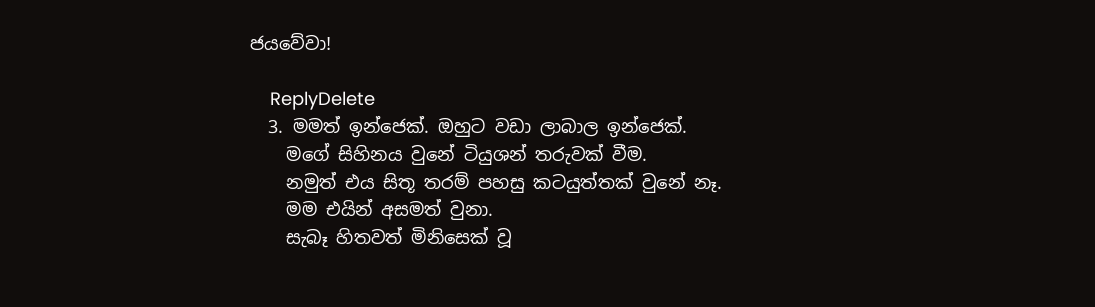ජයවේවා!

    ReplyDelete
  3. මමත් ඉන්ජෙක්. ඔහුට වඩා ලාබාල ඉන්ජෙක්.
    මගේ සිහිනය වුනේ ටියුශන් තරුවක් වීම.
    නමුත් එය සිතූ තරම් පහසු කටයුත්තක් වුනේ නෑ.
    මම එයින් අසමත් වුනා.
    සැබෑ හිතවත් මිනිසෙක් වූ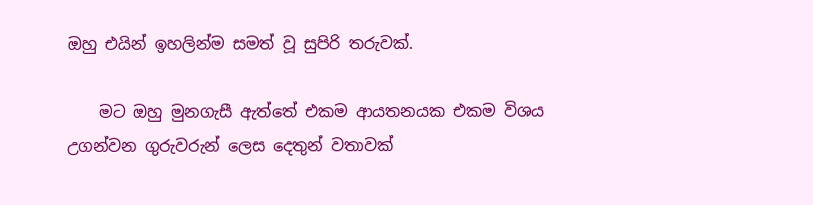ඔහු එයින් ඉහලින්ම සමත් වූ සුපිරි තරුවක්.

    මට ඔහු මුනගැසී ඇත්තේ එකම ආයතනයක එකම විශය උගන්වන ගුරුවරුන් ලෙස දෙතුන් වතාවක්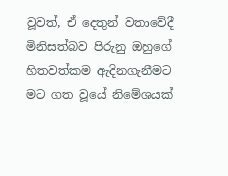වූවත්, ඒ දෙතුන් වතාවේදී මිනිසත්බව පිරුනු ඔහුගේ හිතවත්කම ඇදිනගැනීමට මට ගත වූයේ නිමේශයක්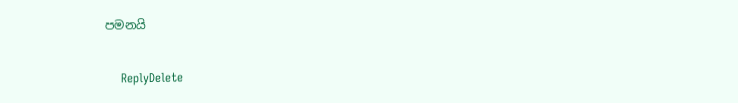පමනයි

    ReplyDelete